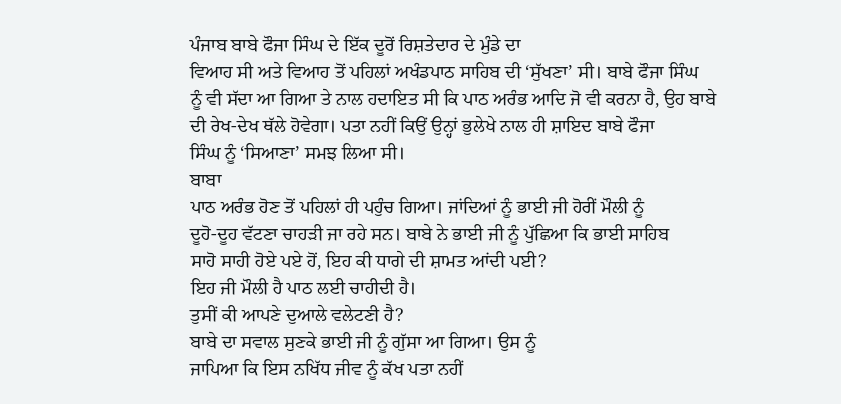ਪੰਜਾਬ ਬਾਬੇ ਫੌਜਾ ਸਿੰਘ ਦੇ ਇੱਕ ਦੂਰੋਂ ਰਿਸ਼ਤੇਦਾਰ ਦੇ ਮੁੰਡੇ ਦਾ
ਵਿਆਹ ਸੀ ਅਤੇ ਵਿਆਹ ਤੋਂ ਪਹਿਲਾਂ ਅਖੰਡਪਾਠ ਸਾਹਿਬ ਦੀ ‘ਸੁੱਖਣਾ’ ਸੀ। ਬਾਬੇ ਫੌਜਾ ਸਿੰਘ
ਨੂੰ ਵੀ ਸੱਦਾ ਆ ਗਿਆ ਤੇ ਨਾਲ ਹਦਾਇਤ ਸੀ ਕਿ ਪਾਠ ਅਰੰਭ ਆਦਿ ਜੋ ਵੀ ਕਰਨਾ ਹੈ, ਉਹ ਬਾਬੇ
ਦੀ ਰੇਖ-ਦੇਖ ਥੱਲੇ ਹੋਵੇਗਾ। ਪਤਾ ਨਹੀਂ ਕਿਉਂ ਉਨ੍ਹਾਂ ਭੁਲੇਖੇ ਨਾਲ ਹੀ ਸ਼ਾਇਦ ਬਾਬੇ ਫੌਜਾ
ਸਿੰਘ ਨੂੰ ‘ਸਿਆਣਾ’ ਸਮਝ ਲਿਆ ਸੀ।
ਬਾਬਾ
ਪਾਠ ਅਰੰਭ ਹੋਣ ਤੋਂ ਪਹਿਲਾਂ ਹੀ ਪਹੁੰਚ ਗਿਆ। ਜਾਂਦਿਆਂ ਨੂੰ ਭਾਈ ਜੀ ਹੋਰੀਂ ਮੌਲੀ ਨੂੰ
ਦੂਹੋ-ਦੂਹ ਵੱਟਣਾ ਚਾਹੜੀ ਜਾ ਰਹੇ ਸਨ। ਬਾਬੇ ਨੇ ਭਾਈ ਜੀ ਨੂੰ ਪੁੱਛਿਆ ਕਿ ਭਾਈ ਸਾਹਿਬ
ਸਾਹੋ ਸਾਹੀ ਹੋਏ ਪਏ ਹੋਂ, ਇਹ ਕੀ ਧਾਗੇ ਦੀ ਸ਼ਾਮਤ ਆਂਦੀ ਪਈ?
ਇਹ ਜੀ ਮੌਲੀ ਹੈ ਪਾਠ ਲਈ ਚਾਹੀਦੀ ਹੈ।
ਤੁਸੀਂ ਕੀ ਆਪਣੇ ਦੁਆਲੇ ਵਲੇਟਣੀ ਹੈ?
ਬਾਬੇ ਦਾ ਸਵਾਲ ਸੁਣਕੇ ਭਾਈ ਜੀ ਨੂੰ ਗੁੱਸਾ ਆ ਗਿਆ। ਉਸ ਨੂੰ
ਜਾਪਿਆ ਕਿ ਇਸ ਨਖਿੱਧ ਜੀਵ ਨੂੰ ਕੱਖ ਪਤਾ ਨਹੀਂ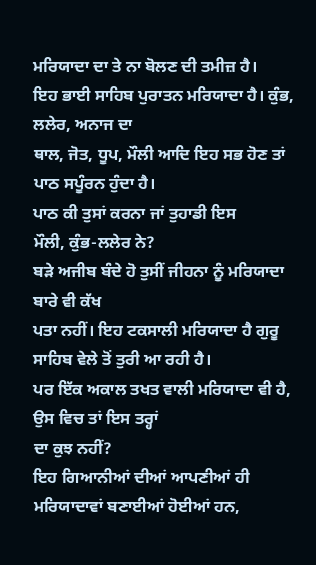ਮਰਿਯਾਦਾ ਦਾ ਤੇ ਨਾ ਬੋਲਣ ਦੀ ਤਮੀਜ਼ ਹੈ।
ਇਹ ਭਾਈ ਸਾਹਿਬ ਪੁਰਾਤਨ ਮਰਿਯਾਦਾ ਹੈ। ਕੁੰਭ, ਲਲੇਰ, ਅਨਾਜ ਦਾ
ਥਾਲ, ਜੋਤ, ਧੂਪ, ਮੌਲੀ ਆਦਿ ਇਹ ਸਭ ਹੋਣ ਤਾਂ ਪਾਠ ਸਪੂੰਰਨ ਹੁੰਦਾ ਹੈ।
ਪਾਠ ਕੀ ਤੁਸਾਂ ਕਰਨਾ ਜਾਂ ਤੁਹਾਡੀ ਇਸ
ਮੌਲੀ, ਕੁੰਭ-ਲਲੇਰ ਨੇ?
ਬੜੇ ਅਜੀਬ ਬੰਦੇ ਹੋ ਤੁਸੀਂ ਜੀਹਨਾ ਨੂੰ ਮਰਿਯਾਦਾ ਬਾਰੇ ਵੀ ਕੱਖ
ਪਤਾ ਨਹੀਂ। ਇਹ ਟਕਸਾਲੀ ਮਰਿਯਾਦਾ ਹੈ ਗੁਰੂ ਸਾਹਿਬ ਵੇਲੇ ਤੋਂ ਤੁਰੀ ਆ ਰਹੀ ਹੈ।
ਪਰ ਇੱਕ ਅਕਾਲ ਤਖਤ ਵਾਲੀ ਮਰਿਯਾਦਾ ਵੀ ਹੈ, ਉਸ ਵਿਚ ਤਾਂ ਇਸ ਤਰ੍ਹਾਂ
ਦਾ ਕੁਝ ਨਹੀਂ?
ਇਹ ਗਿਆਨੀਆਂ ਦੀਆਂ ਆਪਣੀਆਂ ਹੀ ਮਰਿਯਾਦਾਵਾਂ ਬਣਾਈਆਂ ਹੋਈਆਂ ਹਨ,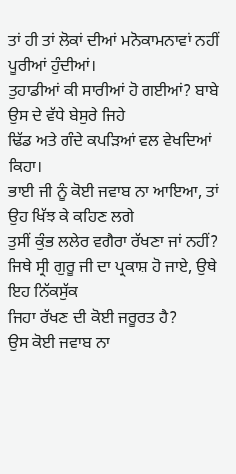ਤਾਂ ਹੀ ਤਾਂ ਲੋਕਾਂ ਦੀਆਂ ਮਨੋਕਾਮਨਾਵਾਂ ਨਹੀਂ ਪੂਰੀਆਂ ਹੁੰਦੀਆਂ।
ਤੁਹਾਡੀਆਂ ਕੀ ਸਾਰੀਆਂ ਹੋ ਗਈਆਂ? ਬਾਬੇ ਉਸ ਦੇ ਵੱਧੇ ਬੇਸੁਰੇ ਜਿਹੇ
ਢਿੱਡ ਅਤੇ ਗੰਦੇ ਕਪੜਿਆਂ ਵਲ ਵੇਖਦਿਆਂ ਕਿਹਾ।
ਭਾਈ ਜੀ ਨੂੰ ਕੋਈ ਜਵਾਬ ਨਾ ਆਇਆ, ਤਾਂ ਉਹ ਖਿੱਝ ਕੇ ਕਹਿਣ ਲਗੇ
ਤੁਸੀਂ ਕੁੰਭ ਲਲੇਰ ਵਗੈਰਾ ਰੱਖਣਾ ਜਾਂ ਨਹੀਂ?
ਜਿਥੇ ਸ੍ਰੀ ਗੁਰੂ ਜੀ ਦਾ ਪ੍ਰਕਾਸ਼ ਹੋ ਜਾਏ, ਉਥੇ ਇਹ ਨਿੱਕਸੁੱਕ
ਜਿਹਾ ਰੱਖਣ ਦੀ ਕੋਈ ਜਰੂਰਤ ਹੈ?
ਉਸ ਕੋਈ ਜਵਾਬ ਨਾ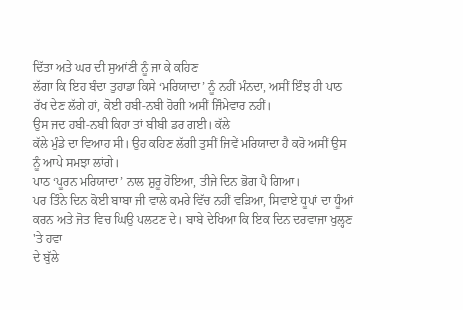ਦਿੱਤਾ ਅਤੇ ਘਰ ਦੀ ਸੁਆਂਣੀ ਨੂੰ ਜਾ ਕੇ ਕਹਿਣ
ਲੱਗਾ ਕਿ ਇਹ ਬੰਦਾ ਤੁਹਾਡਾ ਕਿਸੇ ‘ਮਰਿਯਾਦਾ’ ਨੂੰ ਨਹੀਂ ਮੰਨਦਾ, ਅਸੀਂ ਇੰਝ ਹੀ ਪਾਠ
ਰੱਖ ਦੇਣ ਲੱਗੇ ਹਾਂ, ਕੋਈ ਹਬੀ-ਨਬੀ ਹੋਗੀ ਅਸੀਂ ਜਿੰਮੇਵਾਰ ਨਹੀਂ।
ਉਸ ਜਦ ਹਬੀ-ਨਬੀ ਕਿਹਾ ਤਾਂ ਬੀਬੀ ਡਰ ਗਈ। ਕੱਲੇ
ਕੱਲੇ ਮੁੰਡੇ ਦਾ ਵਿਆਹ ਸੀ। ਉਹ ਕਹਿਣ ਲੱਗੀ ਤੁਸੀਂ ਜਿਵੇਂ ਮਰਿਯਾਦਾ ਹੈ ਕਰੋ ਅਸੀਂ ਉਸ
ਨੂੰ ਆਪੇ ਸਮਝਾ ਲਾਂਗੇ।
ਪਾਠ ‘ਪੂਰਨ ਮਰਿਯਾਦਾ’ ਨਾਲ ਸ਼ੁਰੂ ਹੋਇਆ, ਤੀਜੇ ਦਿਨ ਭੋਗ ਪੈ ਗਿਆ।
ਪਰ ਤਿੰਨੇ ਦਿਨ ਕੋਈ ਬਾਬਾ ਜੀ ਵਾਲੇ ਕਮਰੇ ਵਿੱਚ ਨਹੀਂ ਵੜਿਆ, ਸਿਵਾਏ ਧੂਪਾਂ ਦਾ ਧੂੰਆਂ
ਕਰਨ ਅਤੇ ਜੋਤ ਵਿਚ ਘਿਉ ਪਲਟਣ ਦੇ। ਬਾਬੇ ਦੇਖਿਆ ਕਿ ਇਕ ਦਿਨ ਦਰਵਾਜਾ ਖੁਲ੍ਹਣ 'ਤੇ ਹਵਾ
ਦੇ ਬੁੱਲੇ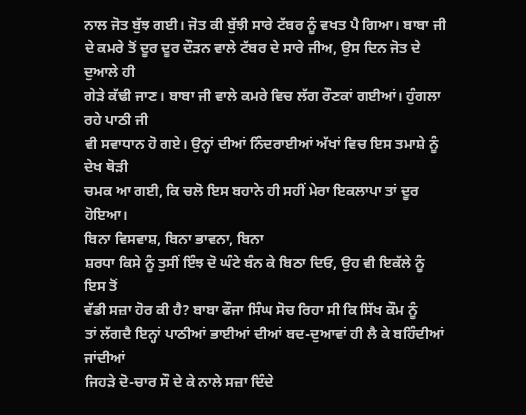ਨਾਲ ਜੋਤ ਬੁੱਝ ਗਈ। ਜੋਤ ਕੀ ਬੁੱਝੀ ਸਾਰੇ ਟੱਬਰ ਨੂੰ ਵਖਤ ਪੈ ਗਿਆ। ਬਾਬਾ ਜੀ
ਦੇ ਕਮਰੇ ਤੋਂ ਦੂਰ ਦੂਰ ਦੌੜਨ ਵਾਲੇ ਟੱਬਰ ਦੇ ਸਾਰੇ ਜੀਅ, ਉਸ ਦਿਨ ਜੋਤ ਦੇ ਦੁਆਲੇ ਹੀ
ਗੇੜੇ ਕੱਢੀ ਜਾਣ। ਬਾਬਾ ਜੀ ਵਾਲੇ ਕਮਰੇ ਵਿਚ ਲੱਗ ਰੌਣਕਾਂ ਗਈਆਂ। ਹੁੰਗਲਾ ਰਹੇ ਪਾਠੀ ਜੀ
ਵੀ ਸਵਾਧਾਨ ਹੋ ਗਏ। ਉਨ੍ਹਾਂ ਦੀਆਂ ਨਿੰਦਰਾਈਆਂ ਅੱਖਾਂ ਵਿਚ ਇਸ ਤਮਾਸ਼ੇ ਨੂੰ ਦੇਖ ਥੋੜੀ
ਚਮਕ ਆ ਗਈ, ਕਿ ਚਲੋ ਇਸ ਬਹਾਨੇ ਹੀ ਸਹੀਂ ਮੇਰਾ ਇਕਲਾਪਾ ਤਾਂ ਦੂਰ ਹੋਇਆ।
ਬਿਨਾ ਵਿਸਵਾਸ਼, ਬਿਨਾ ਭਾਵਨਾ, ਬਿਨਾ
ਸ਼ਰਧਾ ਕਿਸੇ ਨੂੰ ਤੁਸੀਂ ਇੰਝ ਦੋ ਘੰਟੇ ਬੰਨ ਕੇ ਬਿਠਾ ਦਿਓ, ਉਹ ਵੀ ਇਕੱਲੇ ਨੂੰ ਇਸ ਤੋਂ
ਵੱਡੀ ਸਜ਼ਾ ਹੋਰ ਕੀ ਹੈ? ਬਾਬਾ ਫੌਜਾ ਸਿੰਘ ਸੋਚ ਰਿਹਾ ਸੀ ਕਿ ਸਿੱਖ ਕੌਮ ਨੂੰ
ਤਾਂ ਲੱਗਦੈ ਇਨ੍ਹਾਂ ਪਾਠੀਆਂ ਭਾਈਆਂ ਦੀਆਂ ਬਦ-ਦੁਆਵਾਂ ਹੀ ਲੈ ਕੇ ਬਹਿੰਦੀਆਂ ਜਾਂਦੀਆਂ
ਜਿਹੜੇ ਦੋ-ਚਾਰ ਸੌ ਦੇ ਕੇ ਨਾਲੇ ਸਜ਼ਾ ਦਿੰਦੇ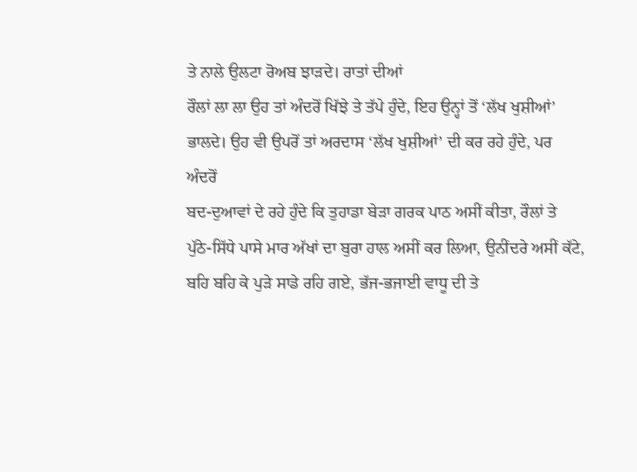ਤੇ ਨਾਲੇ ਉਲਟਾ ਰੋਅਬ ਝਾੜਦੇ। ਰਾਤਾਂ ਦੀਆਂ
ਰੌਲਾਂ ਲਾ ਲਾ ਉਹ ਤਾਂ ਅੰਦਰੋਂ ਖਿੱਝੇ ਤੇ ਤੱਪੇ ਹੁੰਦੇ, ਇਹ ਉਨ੍ਹਾਂ ਤੋਂ ‘ਲੱਖ ਖੁਸ਼ੀਆਂ’
ਭਾਲਦੇ। ਉਹ ਵੀ ਉਪਰੋਂ ਤਾਂ ਅਰਦਾਸ ‘ਲੱਖ ਖੁਸ਼ੀਆਂ’ ਦੀ ਕਰ ਰਹੇ ਹੁੰਦੇ, ਪਰ ਅੰਦਰੋਂ
ਬਦ-ਦੁਆਵਾਂ ਦੇ ਰਹੇ ਹੁੰਦੇ ਕਿ ਤੁਹਾਡਾ ਬੇੜਾ ਗਰਕ ਪਾਠ ਅਸੀਂ ਕੀਤਾ, ਰੌਲਾਂ ਤੇ
ਪੁੱਠੇ-ਸਿੱਧੇ ਪਾਸੇ ਮਾਰ ਅੱਖਾਂ ਦਾ ਬੁਰਾ ਹਾਲ ਅਸੀਂ ਕਰ ਲਿਆ, ਉਨੀਂਦਰੇ ਅਸੀਂ ਕੱਟੇ,
ਬਹਿ ਬਹਿ ਕੇ ਪੁੜੇ ਸਾਡੇ ਰਹਿ ਗਏ, ਭੱਜ-ਭਜਾਈ ਵਾਧੂ ਦੀ ਤੇ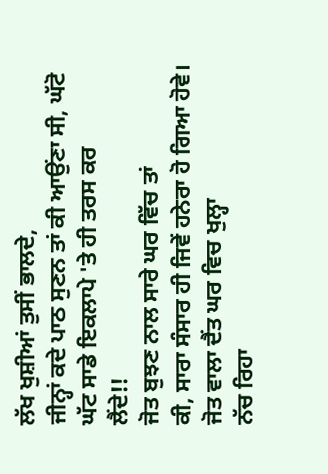ਲੱਖ ਖੁਸ਼ੀਆਂ ਤੁਸੀਂ ਭਾਲਦੇ,
ਜੀਨ੍ਹਾਂ ਕਦੇ ਪਾਠ ਸੁਣਨ ਤਾਂ ਕੀ ਆਉਂਣਾ ਸੀ, ਘੱਟੋ ਘੱਟ ਸਾਡੇ ਇਕਲਾਪੇ 'ਤੇ ਹੀ ਤਰਸ ਕਰ
ਲੈਂਦੇ!!
ਜੋਤ ਬੁਝਣ ਨਾਲ ਸਾਰੇ ਘਰ ਵਿੱਚ ਤਾਂ
ਕੀ, ਸਾਰਾ ਸੰਸਾਰ ਹੀ ਜਿਵੇਂ ਹਨੇਰਾ ਹੋ ਗਿਆ ਹੋਵੇ। ਜੋਤ ਵਾਲਾ ਦੈਂਤ ਘਰ ਵਿਚ ਖੁਲ੍ਹਾ
ਨੱਚ ਰਿਹਾ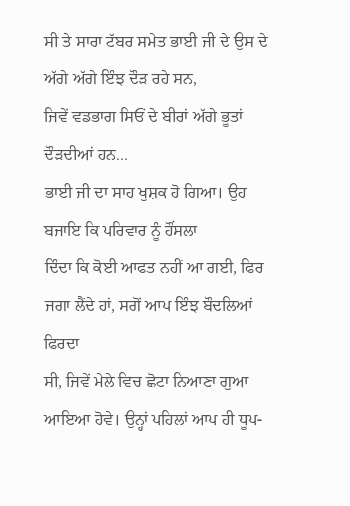ਸੀ ਤੇ ਸਾਰਾ ਟੱਬਰ ਸਮੇਤ ਭਾਈ ਜੀ ਦੇ ਉਸ ਦੇ ਅੱਗੇ ਅੱਗੇ ਇੰਝ ਦੌੜ ਰਹੇ ਸਨ,
ਜਿਵੇਂ ਵਡਭਾਗ ਸਿਓਂ ਦੇ ਬੀਰਾਂ ਅੱਗੇ ਭੂਤਾਂ ਦੌੜਦੀਆਂ ਹਨ...
ਭਾਈ ਜੀ ਦਾ ਸਾਹ ਖੁਸ਼ਕ ਹੋ ਗਿਆ। ਉਹ ਬਜਾਇ ਕਿ ਪਰਿਵਾਰ ਨੂੰ ਹੌਂਸਲਾ
ਦਿੰਦਾ ਕਿ ਕੋਈ ਆਫਤ ਨਹੀਂ ਆ ਗਈ, ਫਿਰ ਜਗਾ ਲੈਂਦੇ ਹਾਂ, ਸਗੋਂ ਆਪ ਇੰਝ ਬੌਦਲਿਆਂ ਫਿਰਦਾ
ਸੀ, ਜਿਵੇਂ ਮੇਲੇ ਵਿਚ ਛੋਟਾ ਨਿਆਣਾ ਗੁਆ ਆਇਆ ਹੋਵੇ। ਉਨ੍ਹਾਂ ਪਹਿਲਾਂ ਆਪ ਹੀ ਧੂਪ-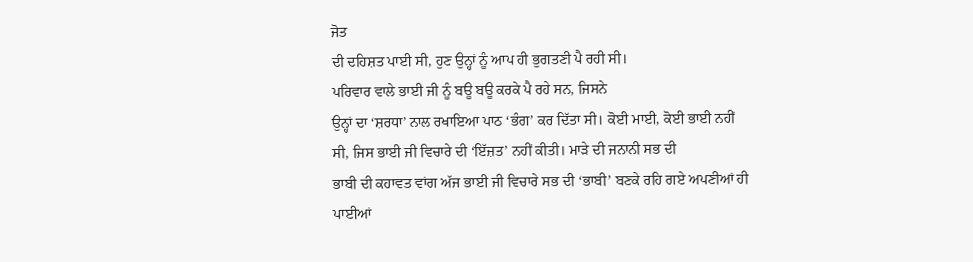ਜੋਤ
ਦੀ ਦਹਿਸ਼ਤ ਪਾਈ ਸੀ, ਹੁਣ ਉਨ੍ਹਾਂ ਨੂੰ ਆਪ ਹੀ ਭੁਗਤਣੀ ਪੈ ਰਹੀ ਸੀ।
ਪਰਿਵਾਰ ਵਾਲੇ ਭਾਈ ਜੀ ਨੂੰ ਬਊ ਬਊ ਕਰਕੇ ਪੈ ਰਹੇ ਸਨ, ਜਿਸਨੇ
ਉਨ੍ਹਾਂ ਦਾ ‘ਸ਼ਰਧਾ’ ਨਾਲ ਰਖਾਇਆ ਪਾਠ ‘ਭੰਗ’ ਕਰ ਦਿੱਤਾ ਸੀ। ਕੋਈ ਮਾਈ, ਕੋਈ ਭਾਈ ਨਹੀਂ
ਸੀ, ਜਿਸ ਭਾਈ ਜੀ ਵਿਚਾਰੇ ਦੀ ‘ਇੱਜ਼ਤ’ ਨਹੀਂ ਕੀਤੀ। ਮਾੜੇ ਦੀ ਜਨਾਨੀ ਸਭ ਦੀ
ਭਾਬੀ ਦੀ ਕਹਾਵਤ ਵਾਂਗ ਅੱਜ ਭਾਈ ਜੀ ਵਿਚਾਰੇ ਸਭ ਦੀ ‘ਭਾਬੀ’ ਬਣਕੇ ਰਹਿ ਗਏ ਅਪਣੀਆਂ ਹੀ
ਪਾਈਆਂ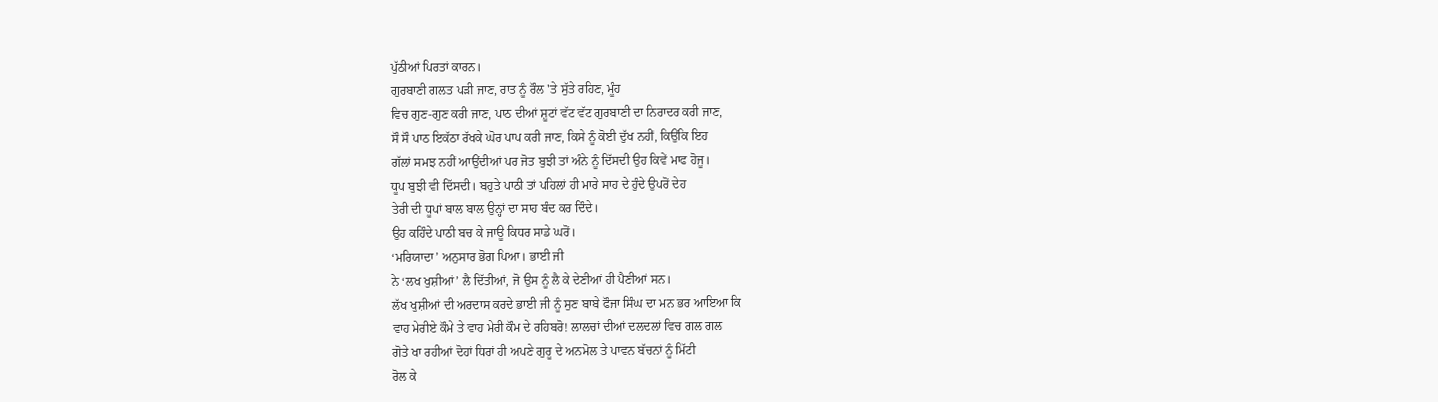ਪੁੱਠੀਆਂ ਪਿਰਤਾਂ ਕਾਰਨ।
ਗੁਰਬਾਣੀ ਗਲਤ ਪੜੀ ਜਾਣ, ਰਾਤ ਨੂੰ ਰੌਲ 'ਤੇ ਸੁੱਤੇ ਰਹਿਣ, ਮੂੰਹ
ਵਿਚ ਗੁਣ-ਗੁਣ ਕਰੀ ਜਾਣ, ਪਾਠ ਦੀਆਂ ਸ਼ੂਟਾਂ ਵੱਟ ਵੱਟ ਗੁਰਬਾਣੀ ਦਾ ਨਿਰਾਦਰ ਕਰੀ ਜਾਣ,
ਸੌ ਸੌ ਪਾਠ ਇਕੱਠਾ ਰੱਖਕੇ ਘੋਰ ਪਾਪ ਕਰੀ ਜਾਣ, ਕਿਸੇ ਨੂੰ ਕੋਈ ਦੁੱਖ ਨਹੀਂ, ਕਿਉਂਕਿ ਇਹ
ਗੱਲਾਂ ਸਮਝ ਨਹੀਂ ਆਉਂਦੀਆਂ ਪਰ ਜੋਤ ਬੁਝੀ ਤਾਂ ਅੰਨੇ ਨੂੰ ਦਿੱਸਦੀ ਉਹ ਕਿਵੇਂ ਮਾਫ ਹੋਜੂ।
ਧੂਪ ਬੁਝੀ ਵੀ ਦਿੱਸਦੀ। ਬਹੁਤੇ ਪਾਠੀ ਤਾਂ ਪਹਿਲਾਂ ਹੀ ਮਾਰੇ ਸਾਹ ਦੇ ਹੁੰਦੇ ਉਪਰੋਂ ਦੇਹ
ਤੇਰੀ ਦੀ ਧੂਪਾਂ ਬਾਲ ਬਾਲ ਉਨ੍ਹਾਂ ਦਾ ਸਾਹ ਬੰਦ ਕਰ ਦਿੰਦੇ।
ਉਹ ਕਹਿੰਦੇ ਪਾਠੀ ਬਚ ਕੇ ਜਾਊ ਕਿਧਰ ਸਾਡੇ ਘਰੋਂ।
‘ਮਰਿਯਾਦਾ’ ਅਨੁਸਾਰ ਭੋਗ ਪਿਆ। ਭਾਈ ਜੀ
ਨੇ ‘ਲਖ ਖੁਸ਼ੀਆਂ’ ਲੈ ਦਿੱਤੀਆਂ, ਜੋ ਉਸ ਨੂੰ ਲੈ ਕੇ ਦੇਣੀਆਂ ਹੀ ਪੈਣੀਆਂ ਸਨ।
ਲੱਖ ਖੁਸ਼ੀਆਂ ਦੀ ਅਰਦਾਸ ਕਰਦੇ ਭਾਈ ਜੀ ਨੂੰ ਸੁਣ ਬਾਬੇ ਫੌਜਾ ਸਿੰਘ ਦਾ ਮਨ ਭਰ ਆਇਆ ਕਿ
ਵਾਹ ਮੇਰੀਏ ਕੌਮੇ ਤੇ ਵਾਹ ਮੇਰੀ ਕੌਮ ਦੇ ਰਹਿਬਰੋ! ਲਾਲਚਾਂ ਦੀਆਂ ਦਲਦਲਾਂ ਵਿਚ ਗਲ ਗਲ
ਗੋਤੇ ਖਾ ਰਹੀਆਂ ਦੋਹਾਂ ਧਿਰਾਂ ਹੀ ਅਪਣੇ ਗੁਰੂ ਦੇ ਅਨਮੋਲ ਤੇ ਪਾਵਨ ਬੱਚਨਾਂ ਨੂੰ ਮਿੱਟੀ
ਰੋਲ ਕੇ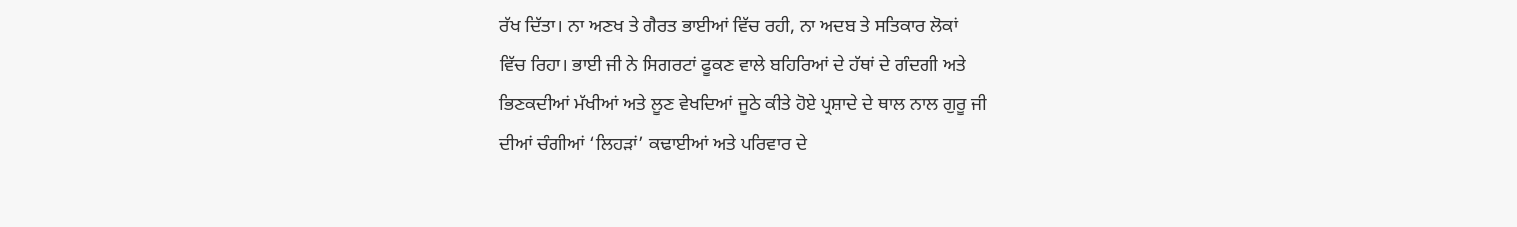ਰੱਖ ਦਿੱਤਾ। ਨਾ ਅਣਖ ਤੇ ਗੈਰਤ ਭਾਈਆਂ ਵਿੱਚ ਰਹੀ, ਨਾ ਅਦਬ ਤੇ ਸਤਿਕਾਰ ਲੋਕਾਂ
ਵਿੱਚ ਰਿਹਾ। ਭਾਈ ਜੀ ਨੇ ਸਿਗਰਟਾਂ ਫੂਕਣ ਵਾਲੇ ਬਹਿਰਿਆਂ ਦੇ ਹੱਥਾਂ ਦੇ ਗੰਦਗੀ ਅਤੇ
ਭਿਣਕਦੀਆਂ ਮੱਖੀਆਂ ਅਤੇ ਲੂਣ ਵੇਖਦਿਆਂ ਜੂਠੇ ਕੀਤੇ ਹੋਏ ਪ੍ਰਸ਼ਾਦੇ ਦੇ ਥਾਲ ਨਾਲ ਗੁਰੂ ਜੀ
ਦੀਆਂ ਚੰਗੀਆਂ ‘ਲਿਹੜਾਂ’ ਕਢਾਈਆਂ ਅਤੇ ਪਰਿਵਾਰ ਦੇ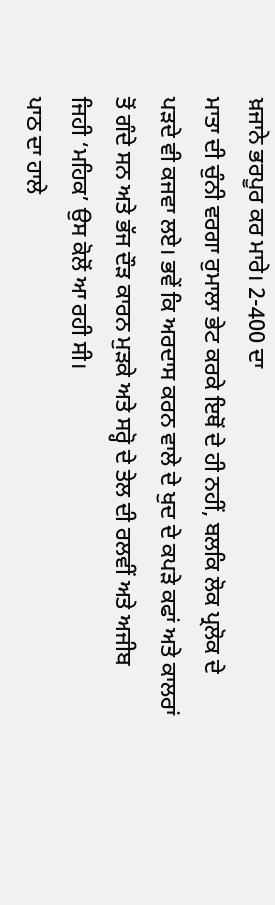ਖ਼ਜਾਨੇ ਭਰਪੂਰ ਕਰ ਮਾਰੇ। 2-400 ਦਾ
ਮਾਤਾ ਦੀ ਚੁੰਨੀ ਵਰਗਾ ਰੁਮਾਲਾ ਭੇਟ ਕਰਕੇ ਇਥੋਂ ਦੇ ਹੀ ਨਹੀਂ, ਬਲਕਿ ਲੋਕ ਪ੍ਰਲੋਕ ਦੇ
ਪੜਦੇ ਵੀ ਕਜਵਾ ਲਏ। ਭਵੇਂ ਕਿ ਅਰਦਾਸ ਕਰਨ ਵਾਲੇ ਦੇ ਖੁਦ ਦੇ ਕਪੜੇ ਕਫਾਂ ਅਤੇ ਕਾਲਰਾਂ
ਤੋਂ ਗੰਦੇ ਸਨ ਅਤੇ ਭੱਜ ਦੌੜ ਕਾਰਨ ਮੁੜਕੇ ਅਤੇ ਸਰ੍ਹੋ ਦੇ ਤੇਲ ਦੀ ਰਲਵੀਂ ਅਤੇ ਅਜੀਬ
ਜਿਹੀ ‘ਮਹਿਕ’ ਉਸ ਕੋਲੋਂ ਆ ਰਹੀ ਸੀ।
ਪਾਠ ਦਾ ਹਾਲੇ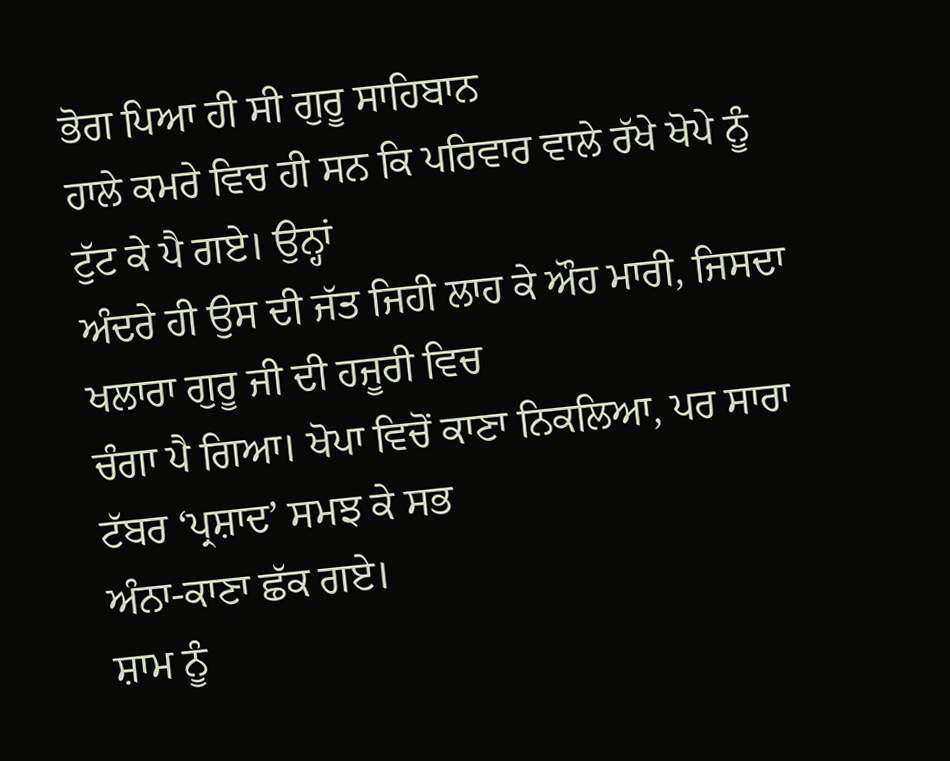ਭੋਗ ਪਿਆ ਹੀ ਸੀ ਗੁਰੂ ਸਾਹਿਬਾਨ
ਹਾਲੇ ਕਮਰੇ ਵਿਚ ਹੀ ਸਨ ਕਿ ਪਰਿਵਾਰ ਵਾਲੇ ਰੱਖੇ ਖੋਪੇ ਨੂੰ ਟੁੱਟ ਕੇ ਪੈ ਗਏ। ਉਨ੍ਹਾਂ
ਅੰਦਰੇ ਹੀ ਉਸ ਦੀ ਜੱਤ ਜਿਹੀ ਲਾਹ ਕੇ ਔਹ ਮਾਰੀ, ਜਿਸਦਾ ਖਲਾਰਾ ਗੁਰੂ ਜੀ ਦੀ ਹਜੂਰੀ ਵਿਚ
ਚੰਗਾ ਪੈ ਗਿਆ। ਖੋਪਾ ਵਿਚੋਂ ਕਾਣਾ ਨਿਕਲਿਆ, ਪਰ ਸਾਰਾ ਟੱਬਰ ‘ਪ੍ਰਸ਼ਾਦ’ ਸਮਝ ਕੇ ਸਭ
ਅੰਨਾ-ਕਾਣਾ ਛੱਕ ਗਏ।
ਸ਼ਾਮ ਨੂੰ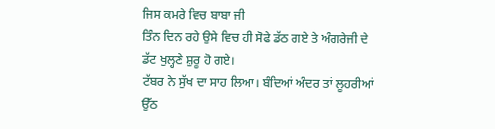ਜਿਸ ਕਮਰੇ ਵਿਚ ਬਾਬਾ ਜੀ
ਤਿੰਨ ਦਿਨ ਰਹੇ ਉਸੇ ਵਿਚ ਹੀ ਸੋਫੇ ਡੱਠ ਗਏ ਤੇ ਅੰਗਰੇਜੀ ਦੇ ਡੱਟ ਖੁਲ੍ਹਣੇ ਸ਼ੁਰੂ ਹੋ ਗਏ।
ਟੱਬਰ ਨੇ ਸੁੱਖ ਦਾ ਸਾਹ ਲਿਆ। ਬੰਦਿਆਂ ਅੰਦਰ ਤਾਂ ਲੂਹਰੀਆਂ ਉੱਠ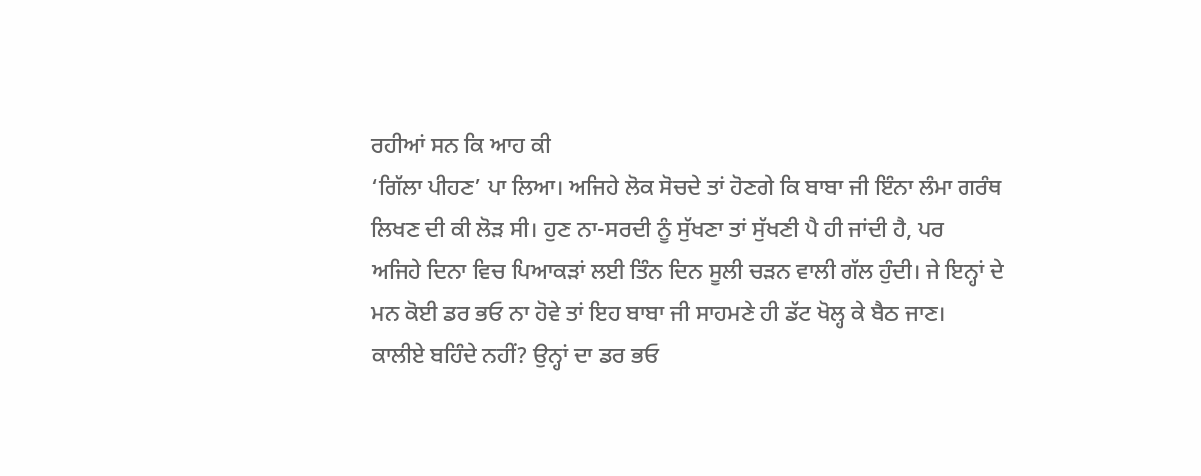ਰਹੀਆਂ ਸਨ ਕਿ ਆਹ ਕੀ
‘ਗਿੱਲਾ ਪੀਹਣ’ ਪਾ ਲਿਆ। ਅਜਿਹੇ ਲੋਕ ਸੋਚਦੇ ਤਾਂ ਹੋਣਗੇ ਕਿ ਬਾਬਾ ਜੀ ਇੰਨਾ ਲੰਮਾ ਗਰੰਥ
ਲਿਖਣ ਦੀ ਕੀ ਲੋੜ ਸੀ। ਹੁਣ ਨਾ-ਸਰਦੀ ਨੂੰ ਸੁੱਖਣਾ ਤਾਂ ਸੁੱਖਣੀ ਪੈ ਹੀ ਜਾਂਦੀ ਹੈ, ਪਰ
ਅਜਿਹੇ ਦਿਨਾ ਵਿਚ ਪਿਆਕੜਾਂ ਲਈ ਤਿੰਨ ਦਿਨ ਸੂਲੀ ਚੜਨ ਵਾਲੀ ਗੱਲ ਹੁੰਦੀ। ਜੇ ਇਨ੍ਹਾਂ ਦੇ
ਮਨ ਕੋਈ ਡਰ ਭਓ ਨਾ ਹੋਵੇ ਤਾਂ ਇਹ ਬਾਬਾ ਜੀ ਸਾਹਮਣੇ ਹੀ ਡੱਟ ਖੋਲ੍ਹ ਕੇ ਬੈਠ ਜਾਣ।
ਕਾਲੀਏ ਬਹਿੰਦੇ ਨਹੀਂ? ਉਨ੍ਹਾਂ ਦਾ ਡਰ ਭਓ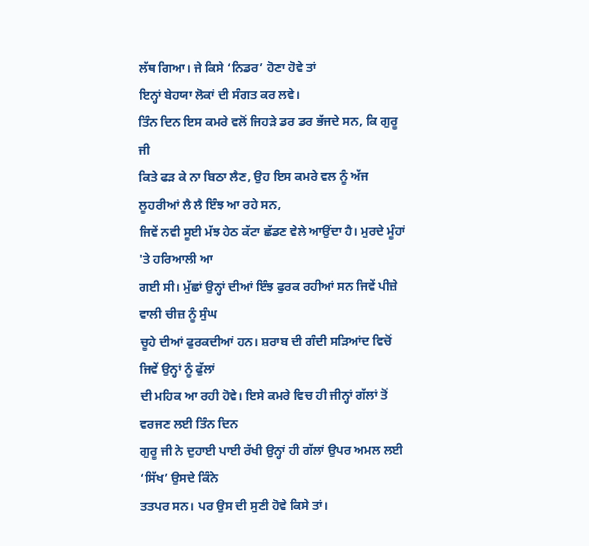ਲੱਥ ਗਿਆ। ਜੇ ਕਿਸੇ ‘ਨਿਡਰ’ ਹੋਣਾ ਹੋਵੇ ਤਾਂ
ਇਨ੍ਹਾਂ ਬੇਹਯਾ ਲੋਕਾਂ ਦੀ ਸੰਗਤ ਕਰ ਲਵੇ।
ਤਿੰਨ ਦਿਨ ਇਸ ਕਮਰੇ ਵਲੋਂ ਜਿਹੜੇ ਡਰ ਡਰ ਭੱਜਦੇ ਸਨ, ਕਿ ਗੁਰੂ ਜੀ
ਕਿਤੇ ਫੜ ਕੇ ਨਾ ਬਿਠਾ ਲੈਣ, ਉਹ ਇਸ ਕਮਰੇ ਵਲ ਨੂੰ ਅੱਜ ਲੂਹਰੀਆਂ ਲੈ ਲੈ ਇੰਝ ਆ ਰਹੇ ਸਨ,
ਜਿਵੇਂ ਨਵੀ ਸੂਈ ਮੱਝ ਹੇਠ ਕੱਟਾ ਛੱਡਣ ਵੇਲੇ ਆਉਂਦਾ ਹੈ। ਮੁਰਦੇ ਮੂੰਹਾਂ 'ਤੇ ਹਰਿਆਲੀ ਆ
ਗਈ ਸੀ। ਮੁੱਛਾਂ ਉਨ੍ਹਾਂ ਦੀਆਂ ਇੰਝ ਫੁਰਕ ਰਹੀਆਂ ਸਨ ਜਿਵੇਂ ਪੀਜ਼ੇ ਵਾਲੀ ਚੀਜ਼ ਨੂੰ ਸੁੰਘ
ਚੂਹੇ ਦੀਆਂ ਫੁਰਕਦੀਆਂ ਹਨ। ਸ਼ਰਾਬ ਦੀ ਗੰਦੀ ਸੜਿਆਂਦ ਵਿਚੋਂ ਜਿਵੇਂ ਉਨ੍ਹਾਂ ਨੂੰ ਫੁੱਲਾਂ
ਦੀ ਮਹਿਕ ਆ ਰਹੀ ਹੋਵੇ। ਇਸੇ ਕਮਰੇ ਵਿਚ ਹੀ ਜੀਨ੍ਹਾਂ ਗੱਲਾਂ ਤੋਂ ਵਰਜਣ ਲਈ ਤਿੰਨ ਦਿਨ
ਗੁਰੂ ਜੀ ਨੇ ਦੁਹਾਈ ਪਾਈ ਰੱਖੀ ਉਨ੍ਹਾਂ ਹੀ ਗੱਲਾਂ ਉਪਰ ਅਮਲ ਲਈ ‘ਸਿੱਖ’ ਉਸਦੇ ਕਿੰਨੇ
ਤਤਪਰ ਸਨ। ਪਰ ਉਸ ਦੀ ਸੁਣੀ ਹੋਵੇ ਕਿਸੇ ਤਾਂ।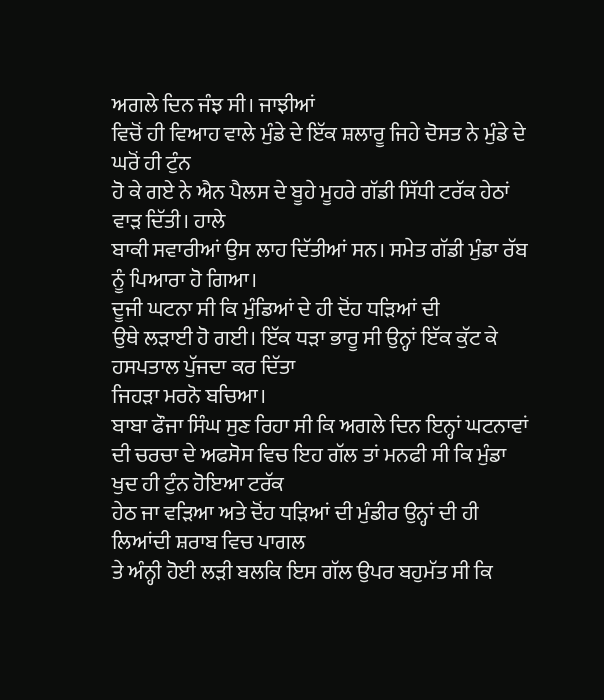ਅਗਲੇ ਦਿਨ ਜੰਝ ਸੀ। ਜਾਝੀਆਂ
ਵਿਚੋਂ ਹੀ ਵਿਆਹ ਵਾਲੇ ਮੁੰਡੇ ਦੇ ਇੱਕ ਸ਼ਲਾਰੂ ਜਿਹੇ ਦੋਸਤ ਨੇ ਮੁੰਡੇ ਦੇ ਘਰੋਂ ਹੀ ਟੁੰਨ
ਹੋ ਕੇ ਗਏ ਨੇ ਐਨ ਪੈਲਸ ਦੇ ਬੂਹੇ ਮੂਹਰੇ ਗੱਡੀ ਸਿੱਧੀ ਟਰੱਕ ਹੇਠਾਂ ਵਾੜ ਦਿੱਤੀ। ਹਾਲੇ
ਬਾਕੀ ਸਵਾਰੀਆਂ ਉਸ ਲਾਹ ਦਿੱਤੀਆਂ ਸਨ। ਸਮੇਤ ਗੱਡੀ ਮੁੰਡਾ ਰੱਬ ਨੂੰ ਪਿਆਰਾ ਹੋ ਗਿਆ।
ਦੂਜੀ ਘਟਨਾ ਸੀ ਕਿ ਮੁੰਡਿਆਂ ਦੇ ਹੀ ਦੋਂਹ ਧੜਿਆਂ ਦੀ
ਉਥੇ ਲੜਾਈ ਹੋ ਗਈ। ਇੱਕ ਧੜਾ ਭਾਰੂ ਸੀ ਉਨ੍ਹਾਂ ਇੱਕ ਕੁੱਟ ਕੇ ਹਸਪਤਾਲ ਪੁੱਜਦਾ ਕਰ ਦਿੱਤਾ
ਜਿਹੜਾ ਮਰਨੋ ਬਚਿਆ।
ਬਾਬਾ ਫੌਜਾ ਸਿੰਘ ਸੁਣ ਰਿਹਾ ਸੀ ਕਿ ਅਗਲੇ ਦਿਨ ਇਨ੍ਹਾਂ ਘਟਨਾਵਾਂ
ਦੀ ਚਰਚਾ ਦੇ ਅਫਸੋਸ ਵਿਚ ਇਹ ਗੱਲ ਤਾਂ ਮਨਫੀ ਸੀ ਕਿ ਮੁੰਡਾ ਖੁਦ ਹੀ ਟੁੰਨ ਹੋਇਆ ਟਰੱਕ
ਹੇਠ ਜਾ ਵੜਿਆ ਅਤੇ ਦੋਂਹ ਧੜਿਆਂ ਦੀ ਮੁੰਡੀਰ ਉਨ੍ਹਾਂ ਦੀ ਹੀ ਲਿਆਂਦੀ ਸ਼ਰਾਬ ਵਿਚ ਪਾਗਲ
ਤੇ ਅੰਨ੍ਹੀ ਹੋਈ ਲੜੀ ਬਲਕਿ ਇਸ ਗੱਲ ਉਪਰ ਬਹੁਮੱਤ ਸੀ ਕਿ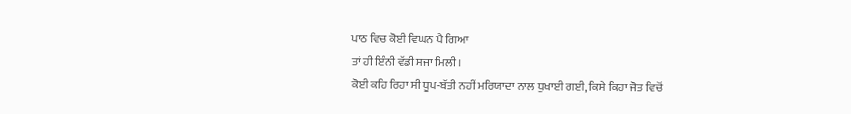ਪਾਠ ਵਿਚ ਕੋਈ ਵਿਘਨ ਪੈ ਗਿਆ
ਤਾਂ ਹੀ ਇੰਨੀ ਵੱਡੀ ਸਜਾ ਮਿਲੀ।
ਕੋਈ ਕਹਿ ਰਿਹਾ ਸੀ ਧੂਪ-ਬੱਤੀ ਨਹੀਂ ਮਰਿਯਾਦਾ ਨਾਲ ਧੁਖਾਈ ਗਈ, ਕਿਸੇ ਕਿਹਾ ਜੋਤ ਵਿਚੋਂ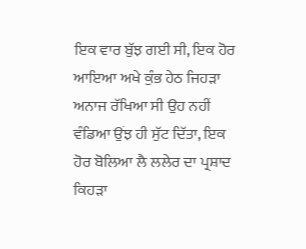ਇਕ ਵਾਰ ਬੁੱਝ ਗਈ ਸੀ, ਇਕ ਹੋਰ ਆਇਆ ਅਖੇ ਕੁੰਭ ਹੇਠ ਜਿਹੜਾ ਅਨਾਜ ਰੱਖਿਆ ਸੀ ਉਹ ਨਹੀਂ
ਵੰਡਿਆ ਉਂਝ ਹੀ ਸੁੱਟ ਦਿੱਤਾ, ਇਕ ਹੋਰ ਬੋਲਿਆ ਲੈ ਲਲੇਰ ਦਾ ਪ੍ਰਸ਼ਾਦ ਕਿਹੜਾ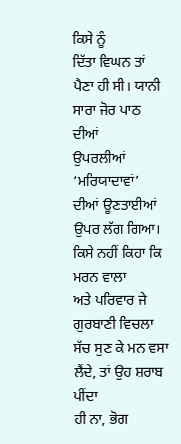ਕਿਸੇ ਨੂੰ
ਦਿੱਤਾ ਵਿਘਨ ਤਾਂ ਪੈਣਾ ਹੀ ਸੀ। ਯਾਨੀ ਸਾਰਾ ਜੋਰ ਪਾਠ ਦੀਆਂ
ਉਪਰਲੀਆਂ ‘ਮਰਿਯਾਦਾਵਾਂ’ ਦੀਆਂ ਊਣਤਾਈਆਂ ਉਪਰ ਲੱਗ ਗਿਆ। ਕਿਸੇ ਨਹੀਂ ਕਿਹਾ ਕਿ ਮਰਨ ਵਾਲਾ
ਅਤੇ ਪਰਿਵਾਰ ਜੇ ਗੁਰਬਾਣੀ ਵਿਚਲਾ ਸੱਚ ਸੁਣ ਕੇ ਮਨ ਵਸਾ ਲੈਂਦੇ, ਤਾਂ ਉਹ ਸ਼ਰਾਬ ਪੀਂਦਾ
ਹੀ ਨਾ, ਭੋਗ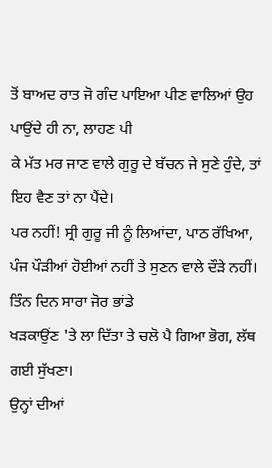ਤੋਂ ਬਾਅਦ ਰਾਤ ਜੋ ਗੰਦ ਪਾਇਆ ਪੀਣ ਵਾਲਿਆਂ ਉਹ ਪਾਉਂਦੇ ਹੀ ਨਾ, ਲਾਹਣ ਪੀ
ਕੇ ਮੱਤ ਮਰ ਜਾਣ ਵਾਲੇ ਗੁਰੂ ਦੇ ਬੱਚਨ ਜੇ ਸੁਣੇ ਹੁੰਦੇ, ਤਾਂ ਇਹ ਵੈਣ ਤਾਂ ਨਾ ਪੈਂਦੇ।
ਪਰ ਨਹੀਂ! ਸ੍ਰੀ ਗੁਰੂ ਜੀ ਨੂੰ ਲਿਆਂਦਾ, ਪਾਠ ਰੱਖਿਆ,
ਪੰਜ ਪੌੜੀਆਂ ਹੋਈਆਂ ਨਹੀਂ ਤੇ ਸੁਣਨ ਵਾਲੇ ਦੌੜੇ ਨਹੀਂ। ਤਿੰਨ ਦਿਨ ਸਾਰਾ ਜੋਰ ਭਾਂਡੇ
ਖੜਕਾਉਂਣ 'ਤੇ ਲਾ ਦਿੱਤਾ ਤੇ ਚਲੋ ਪੈ ਗਿਆ ਭੋਗ, ਲੱਥ ਗਈ ਸੁੱਖਣਾ।
ਉਨ੍ਹਾਂ ਦੀਆਂ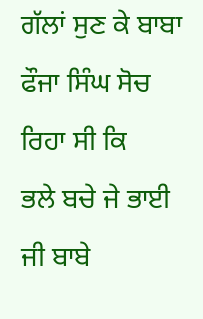ਗੱਲਾਂ ਸੁਣ ਕੇ ਬਾਬਾ ਫੌਜਾ ਸਿੰਘ ਸੋਚ ਰਿਹਾ ਸੀ ਕਿ
ਭਲੇ ਬਚੇ ਜੇ ਭਾਈ ਜੀ ਬਾਬੇ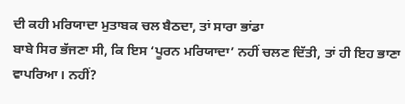ਦੀ ਕਹੀ ਮਰਿਯਾਦਾ ਮੁਤਾਬਕ ਚਲ ਬੈਠਦਾ, ਤਾਂ ਸਾਰਾ ਭਾਂਡਾ
ਬਾਬੇ ਸਿਰ ਭੱਜਣਾ ਸੀ, ਕਿ ਇਸ ‘ਪੂਰਨ ਮਰਿਯਾਦਾ’ ਨਹੀਂ ਚਲਣ ਦਿੱਤੀ, ਤਾਂ ਹੀ ਇਹ ਭਾਣਾ
ਵਾਪਰਿਆ। ਨਹੀਂ?